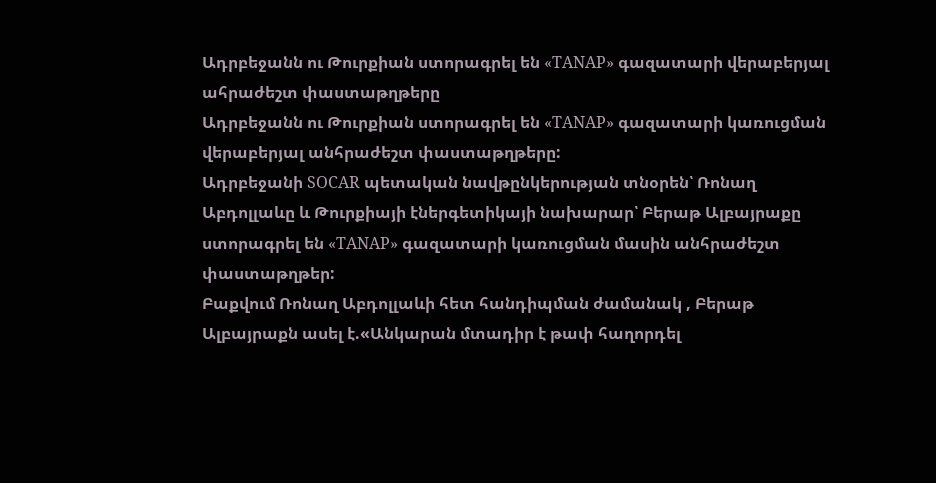Ադրբեջանն ու Թուրքիան ստորագրել են «TANAP» գազատարի վերաբերյալ ահրաժեշտ փաստաթղթերը
Ադրբեջանն ու Թուրքիան ստորագրել են «TANAP» գազատարի կառուցման վերաբերյալ անհրաժեշտ փաստաթղթերը:
Ադրբեջանի SOCAR պետական նավթընկերության տնօրեն՝ Ռոնաղ Աբդոլլաևը և Թուրքիայի էներգետիկայի նախարար՝ Բերաթ Ալբայրաքը ստորագրել են «TANAP» գազատարի կառուցման մասին անհրաժեշտ փաստաթղթեր:
Բաքվում Ռոնաղ Աբդոլլաևի հետ հանդիպման ժամանակ , Բերաթ Ալբայրաքն ասել է.«Անկարան մտադիր է թափ հաղորդել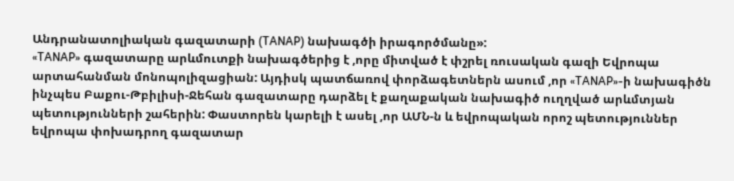Անդրանատոլիական գազատարի (TANAP) նախագծի իրագործմանը»:
«TANAP» գազատարը արևմուտքի նախագծերից է ,որը միտված է փշրել ռուսական գազի Եվրոպա արտահանման մոնոպոլիզացիան: Այդիսկ պատճառով փորձագետներն ասում ,որ «TANAP»-ի նախագիծն ինչպես Բաքու-Թբիլիսի-Ջեհան գազատարը դարձել է քաղաքական նախագիծ ուղղված արևմտյան պետությունների շահերին: Փաստորեն կարելի է ասել ,որ ԱՄՆ-ն և եվրոպական որոշ պետություններ եվրոպա փոխադրող գազատար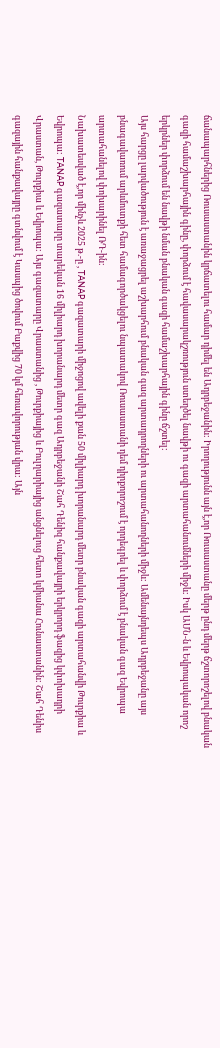ճանապարհներից Ռուսաստանին կրճատելու համար դիմել են Ադրբեջանին: Իրողությունն այն է,որ Ռուսաստանը մերթ ընդ մերթ ճշտորոշելով բնական գազի համաշխարհային գինը, փորձում է հավասարակշռություն ստեղծել նավթի ու գազի արտահանումների միջև: Իսկ ԱՄՆ-ն և Եվրոպական որոշ երկրներ փորձում են նավթի նման բնական գազի համաշխարհային գինը ճշտել:
Այս հարցը լարվածություն է առաջացրել աշխարհում բնական գազ արտադրողների ու արտահանողների միջև: Ամենայնդեպս Ադրբեջանը այս բնագավառում արևմուտքի հետ համագործակցելու նպատակով Ռուսաստանի դեմ դիրքորոշում է որդեգրել և փորձում է բնական գազ Եվրոպա արտահանելով փոխարինել ՌԴ-ին:
Նախատեսված է,որ մինչև 2025 թ.-ը , TANAP գազատարի միջոցով ավելի քան 50 միլիարդ խորանարդ մետր բնական գազի արտահանվի Թուրքիա և Եվրոպա: TANAP գազատարը տարեկան 16 միլիարդ խորանարդ մետր գազ Ադրբեջանի Շահ Դենիզ հանքավայրի երկրորդ ֆազից կփոխադրի Վրաստան, Թուրքիա և Եվրոպա: Այս գազատարը Վրաստանից , Թուրքիայից և Բուլղարիայից անցնելուց հետո կմիանա Հունաստանին: Շահ Դենիս գազային հանքավայրը գտնվում է Կասպից ծովում Բաքվից 70 կմ հեռավորության վրա: Այն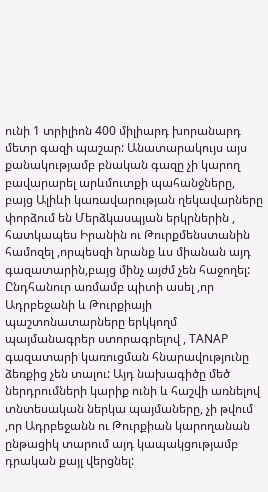ունի 1 տրիլիոն 400 միլիարդ խորանարդ մետր գազի պաշար: Անատարակույս այս քանակությամբ բնական գազը չի կարող բավարարել արևմուտքի պահանջները, բայց Ալիևի կառավարության ղեկավարները փորձում են Մերձկասպյան երկրներին , հատկապես Իրանին ու Թուրքմենստանին համոզել ,որպեսզի նրանք ևս միանան այդ գազատարին,բայց մինչ այժմ չեն հաջողել:
Ընդհանուր առմամբ պիտի ասել ,որ Ադրբեջանի և Թուրքիայի պաշտոնատարները երկկողմ պայմանագրեր ստորագրելով , TANAP գազատարի կառուցման հնարավությունը ձեռքից չեն տալու: Այդ նախագիծը մեծ ներդրումների կարիք ունի և հաշվի առնելով տնտեսական ներկա պայմաները, չի թվում ,որ Ադրբեջանն ու Թուրքիան կարողանան ընթացիկ տարում այդ կապակցությամբ դրական քայլ վերցնել: